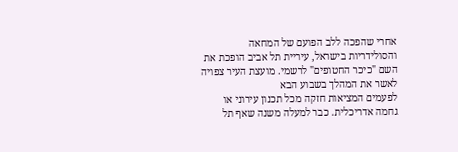אחרי שהפכה ללב הפועם של המחאה והסולידריות בישראל, עיריית תל אביב הופכת את השם "כיכר החטופים" לרשמי. מועצת העיר צפויה לאשר את המהלך בשבוע הבא
לפעמים המציאות חזקה מכל תכנון עירוני או גחמה אדריכלית. כבר למעלה משנה שאף תל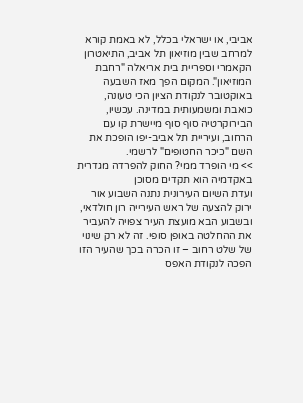אביבי, או ישראלי בכלל, לא באמת קורא למרחב שבין מוזיאון תל אביב, התיאטרון הקאמרי וספריית בית אריאלה "רחבת המוזיאון". המקום הפך מאז השבעה באוקטובר לנקודת הציון הכי טעונה, כואבת ומשמעותית במדינה. עכשיו, הבירוקרטיה סוף סוף מיישרת קו עם הרחוב, ועיריית תל אביב-יפו הופכת את השם "כיכר החטופים" לרשמי.
>> מי הופרד ממי? החוק להפרדה מגדרית באקדמיה הוא תקדים מסוכן
ועדת השיום העירונית נתנה השבוע אור ירוק להצעה של ראש העירייה רון חולדאי, ובשבוע הבא מועצת העיר צפויה להעביר את ההחלטה באופן סופי. זה לא רק שינוי של שלט רחוב – זו הכרה בכך שהעיר הזו הפכה לנקודת האפס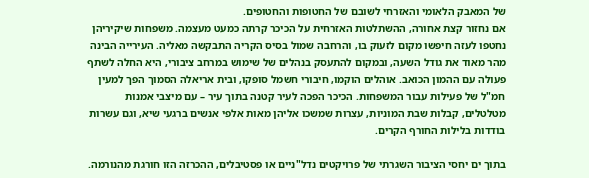של המאבק הלאומי והאזרחי לשובם של החטופות והחטופים.
אם נחזור קצת אחורה, ההשתלטות האזרחית על הכיכר קרתה כמעט מעצמה. משפחות שיקיריהן נחטפו לעזה חיפשו מקום לזעוק בו, והרחבה שמול בסיס הקריה התבקשה מאליה. העירייה הבינה מהר מאוד את גודל השעה, ובמקום להתעסק בנהלים של שימוש במרחב ציבורי, היא החלה לשתף פעולה עם ההמון הכואב. אוהלים הוקמו, חיבורי חשמל סופקו, ובית אריאלה הסמוך הפך למעין חמ"ל של פעילות עבור המשפחות. הכיכר הפכה לעיר קטנה בתוך עיר – עם מיצבי אמנות מטלטלים, קבלות שבת המוניות, עצרות שמשכו אליהן מאות אלפי אנשים ברגעי שיא, וגם עשרות בודדות בלילות החורף הקרים.

בתוך ים יחסי הציבור השגרתי של פרויקטים נדל"ניים או פסטיבלים, ההכרזה הזו חורגת מהנורמה.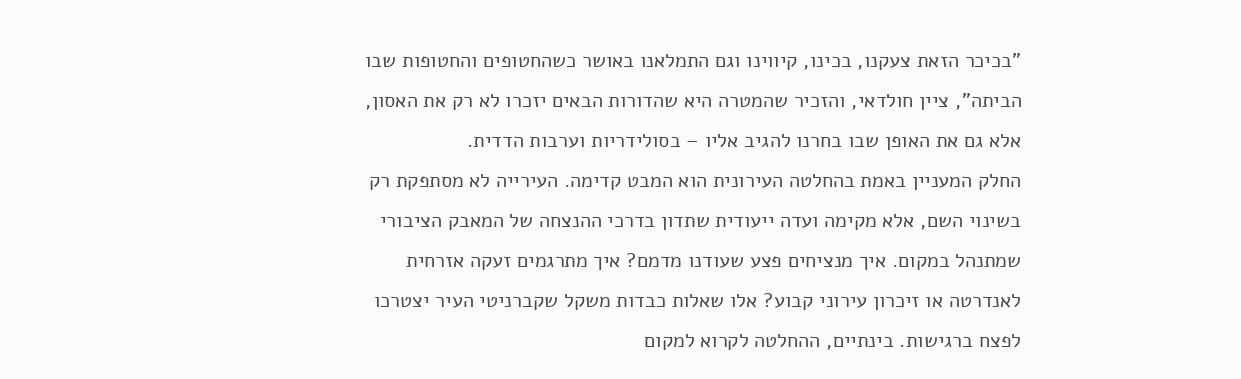"בכיכר הזאת צעקנו, בכינו, קיווינו וגם התמלאנו באושר כשהחטופים והחטופות שבו הביתה", ציין חולדאי, והזכיר שהמטרה היא שהדורות הבאים יזכרו לא רק את האסון, אלא גם את האופן שבו בחרנו להגיב אליו – בסולידריות וערבות הדדית.
החלק המעניין באמת בהחלטה העירונית הוא המבט קדימה. העירייה לא מסתפקת רק בשינוי השם, אלא מקימה ועדה ייעודית שתדון בדרכי ההנצחה של המאבק הציבורי שמתנהל במקום. איך מנציחים פצע שעודנו מדמם? איך מתרגמים זעקה אזרחית לאנדרטה או זיכרון עירוני קבוע? אלו שאלות כבדות משקל שקברניטי העיר יצטרכו לפצח ברגישות. בינתיים, ההחלטה לקרוא למקום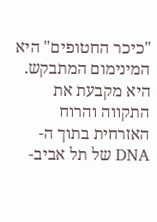"כיכר החטופים" היא המינימום המתבקש. היא מקבעת את התקווה והרוח האזרחית בתוך ה-DNA של תל אביב-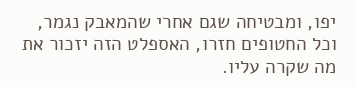יפו, ומבטיחה שגם אחרי שהמאבק נגמר, וכל החטופים חזרו, האספלט הזה יזכור את מה שקרה עליו.